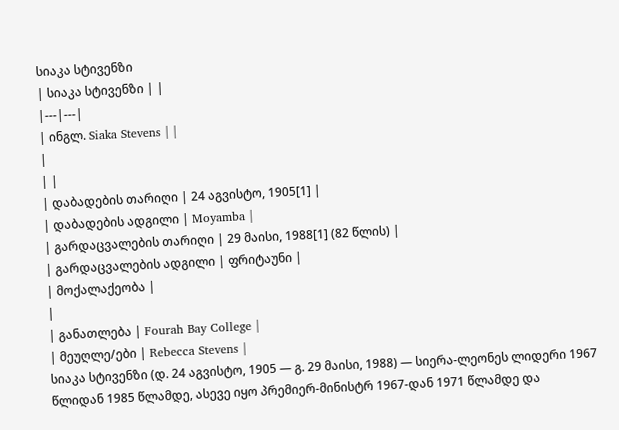სიაკა სტივენზი
| სიაკა სტივენზი | |
|---|---|
| ინგლ. Siaka Stevens | |
|
| |
| დაბადების თარიღი | 24 აგვისტო, 1905[1] |
| დაბადების ადგილი | Moyamba |
| გარდაცვალების თარიღი | 29 მაისი, 1988[1] (82 წლის) |
| გარდაცვალების ადგილი | ფრიტაუნი |
| მოქალაქეობა |
|
| განათლება | Fourah Bay College |
| მეუღლე/ები | Rebecca Stevens |
სიაკა სტივენზი (დ. 24 აგვისტო, 1905 — გ. 29 მაისი, 1988) — სიერა-ლეონეს ლიდერი 1967 წლიდან 1985 წლამდე, ასევე იყო პრემიერ-მინისტრ 1967-დან 1971 წლამდე და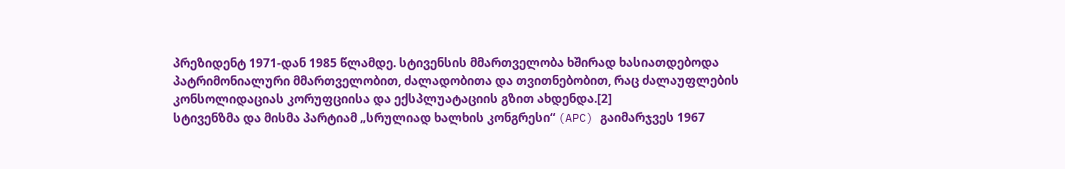პრეზიდენტ 1971-დან 1985 წლამდე. სტივენსის მმართველობა ხშირად ხასიათდებოდა პატრიმონიალური მმართველობით, ძალადობითა და თვითნებობით, რაც ძალაუფლების კონსოლიდაციას კორუფციისა და ექსპლუატაციის გზით ახდენდა.[2]
სტივენზმა და მისმა პარტიამ „სრულიად ხალხის კონგრესი“ (APC) გაიმარჯვეს 1967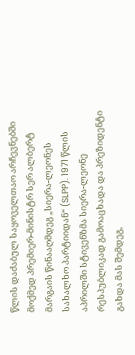წლის დაძაბულ საყოველთაო არჩევნებში მოქმედ პრემიერ-მინისტრ სერ ალბერტ მარგაის წინააღმდეგ „სიერა-ლეონეს სახალხო პარტიიდან“ (SLPP). 1971 წლის აპრილში სტივენზმა სიერა-ლეონე რესპუბლიკად გამოაცხადა და პრეზიდენტი გახდა მას შემდეგ,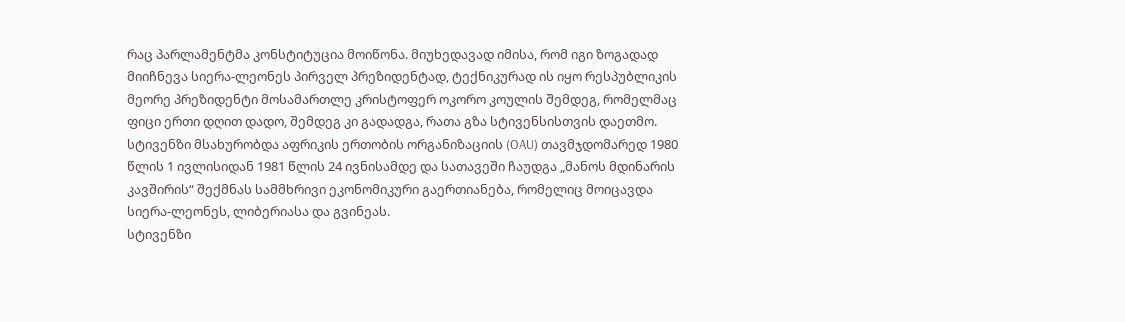რაც პარლამენტმა კონსტიტუცია მოიწონა. მიუხედავად იმისა, რომ იგი ზოგადად მიიჩნევა სიერა-ლეონეს პირველ პრეზიდენტად, ტექნიკურად ის იყო რესპუბლიკის მეორე პრეზიდენტი მოსამართლე კრისტოფერ ოკორო კოულის შემდეგ, რომელმაც ფიცი ერთი დღით დადო, შემდეგ კი გადადგა, რათა გზა სტივენსისთვის დაეთმო.
სტივენზი მსახურობდა აფრიკის ერთობის ორგანიზაციის (OAU) თავმჯდომარედ 1980 წლის 1 ივლისიდან 1981 წლის 24 ივნისამდე და სათავეში ჩაუდგა „მანოს მდინარის კავშირის“ შექმნას სამმხრივი ეკონომიკური გაერთიანება, რომელიც მოიცავდა სიერა-ლეონეს, ლიბერიასა და გვინეას.
სტივენზი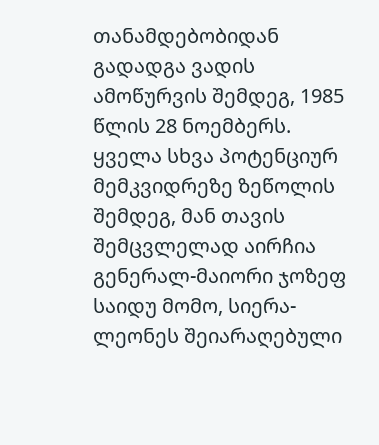თანამდებობიდან გადადგა ვადის ამოწურვის შემდეგ, 1985 წლის 28 ნოემბერს. ყველა სხვა პოტენციურ მემკვიდრეზე ზეწოლის შემდეგ, მან თავის შემცვლელად აირჩია გენერალ-მაიორი ჯოზეფ საიდუ მომო, სიერა-ლეონეს შეიარაღებული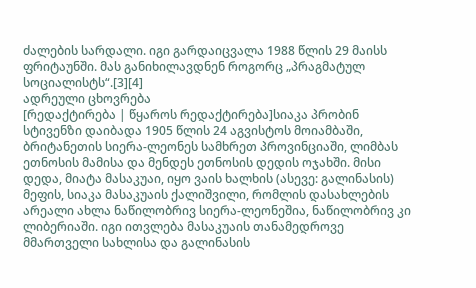ძალების სარდალი. იგი გარდაიცვალა 1988 წლის 29 მაისს ფრიტაუნში. მას განიხილავდნენ როგორც „პრაგმატულ სოციალისტს“.[3][4]
ადრეული ცხოვრება
[რედაქტირება | წყაროს რედაქტირება]სიაკა პრობინ სტივენზი დაიბადა 1905 წლის 24 აგვისტოს მოიამბაში, ბრიტანეთის სიერა-ლეონეს სამხრეთ პროვინციაში, ლიმბას ეთნოსის მამისა და მენდეს ეთნოსის დედის ოჯახში. მისი დედა, მიატა მასაკუაი, იყო ვაის ხალხის (ასევე: გალინასის) მეფის, სიაკა მასაკუაის ქალიშვილი, რომლის დასახლების არეალი ახლა ნაწილობრივ სიერა-ლეონეშია, ნაწილობრივ კი ლიბერიაში. იგი ითვლება მასაკუაის თანამედროვე მმართველი სახლისა და გალინასის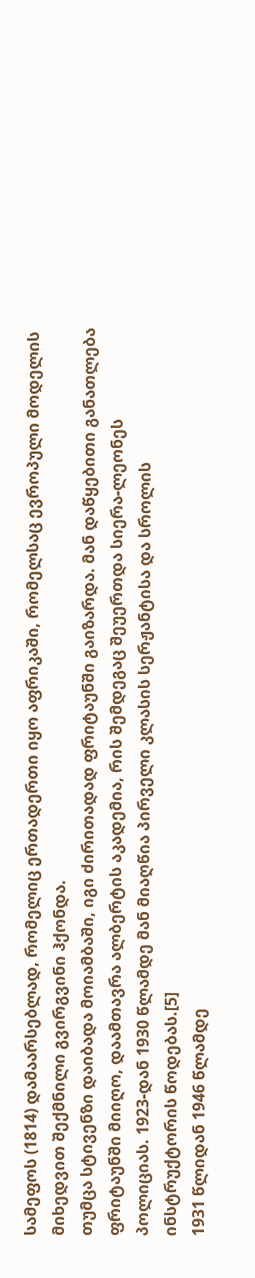სამეფოს (1814) დამაარსებლად, რომელიც ერთადერთი იყო აფრიკაში, რომელსაც ევროპული მოდელის მიხედვით შექმნილი გვირგვინი ჰქონდა.
თუმცა სტივენზი დაიბადა მოიამბაში, იგი ძირითადად ფრიტაუნში გაიზარდა. მან დაწყებითი განათლება ფრიტაუნში მიიღო, დაამთავრა ალბერტის აკადემია, რის შემდეგაც შეუერთდა სიერა-ლეონეს პოლიციას. 1923-დან 1930 წლამდე მან მიაღწია პირველი კლასის სერჟანტისა და სროლის ინსტრუქტორის წოდებას.[5]
1931 წლიდან 1946 წლამდე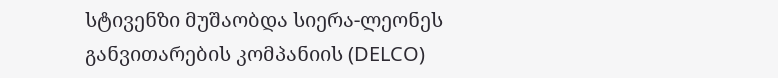სტივენზი მუშაობდა სიერა-ლეონეს განვითარების კომპანიის (DELCO)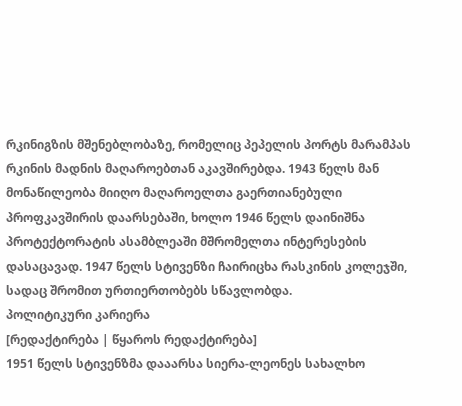რკინიგზის მშენებლობაზე, რომელიც პეპელის პორტს მარამპას რკინის მადნის მაღაროებთან აკავშირებდა. 1943 წელს მან მონაწილეობა მიიღო მაღაროელთა გაერთიანებული პროფკავშირის დაარსებაში, ხოლო 1946 წელს დაინიშნა პროტექტორატის ასამბლეაში მშრომელთა ინტერესების დასაცავად. 1947 წელს სტივენზი ჩაირიცხა რასკინის კოლეჯში, სადაც შრომით ურთიერთობებს სწავლობდა.
პოლიტიკური კარიერა
[რედაქტირება | წყაროს რედაქტირება]
1951 წელს სტივენზმა დააარსა სიერა-ლეონეს სახალხო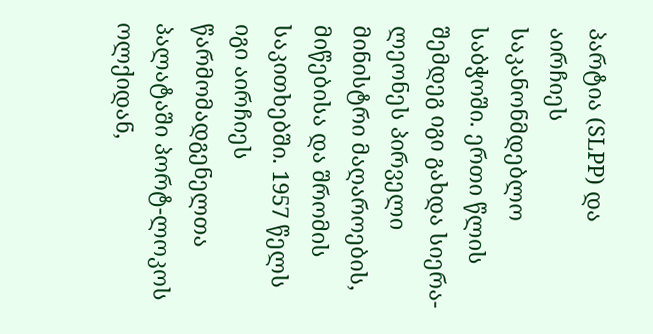პარტია (SLPP) და აირჩიეს საკანონმდებლო საბჭოში. ერთი წლის შემდეგ იგი გახდა სიერა-ლეონეს პირველი მინისტრი მაღაროების, მიწებისა და შრომის საკითხებში. 1957 წელს იგი აირჩიეს წარმომადგენელთა პალატაში პორტ-ლოკოს ოლქიდან,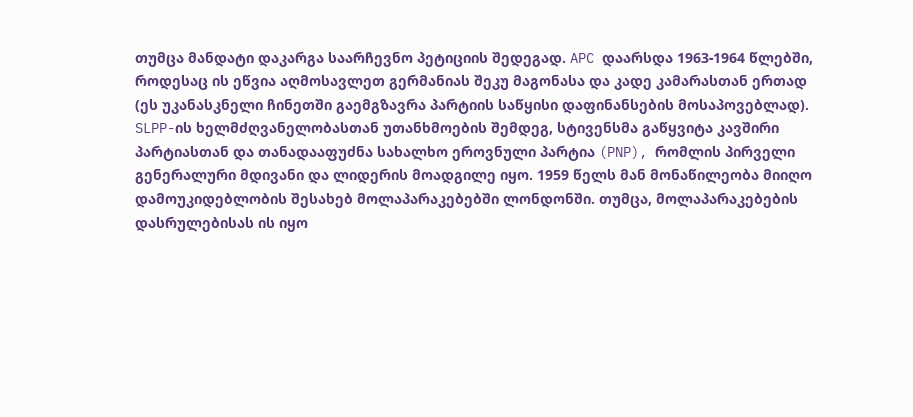თუმცა მანდატი დაკარგა საარჩევნო პეტიციის შედეგად. APC დაარსდა 1963-1964 წლებში, როდესაც ის ეწვია აღმოსავლეთ გერმანიას შეკუ მაგონასა და კადე კამარასთან ერთად (ეს უკანასკნელი ჩინეთში გაემგზავრა პარტიის საწყისი დაფინანსების მოსაპოვებლად).
SLPP-ის ხელმძღვანელობასთან უთანხმოების შემდეგ, სტივენსმა გაწყვიტა კავშირი პარტიასთან და თანადააფუძნა სახალხო ეროვნული პარტია (PNP), რომლის პირველი გენერალური მდივანი და ლიდერის მოადგილე იყო. 1959 წელს მან მონაწილეობა მიიღო დამოუკიდებლობის შესახებ მოლაპარაკებებში ლონდონში. თუმცა, მოლაპარაკებების დასრულებისას ის იყო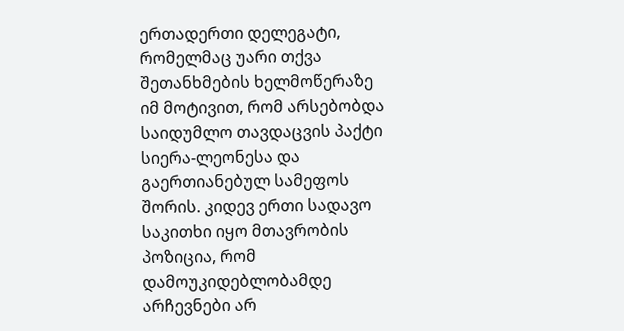ერთადერთი დელეგატი, რომელმაც უარი თქვა შეთანხმების ხელმოწერაზე იმ მოტივით, რომ არსებობდა საიდუმლო თავდაცვის პაქტი სიერა-ლეონესა და გაერთიანებულ სამეფოს შორის. კიდევ ერთი სადავო საკითხი იყო მთავრობის პოზიცია, რომ დამოუკიდებლობამდე არჩევნები არ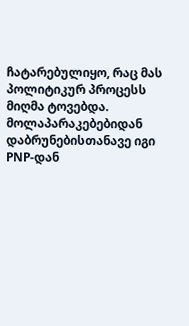ჩატარებულიყო, რაც მას პოლიტიკურ პროცესს მიღმა ტოვებდა. მოლაპარაკებებიდან დაბრუნებისთანავე იგი PNP-დან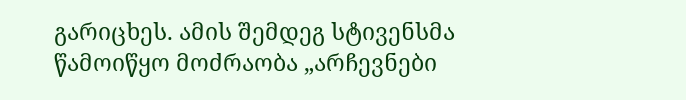გარიცხეს. ამის შემდეგ სტივენსმა წამოიწყო მოძრაობა „არჩევნები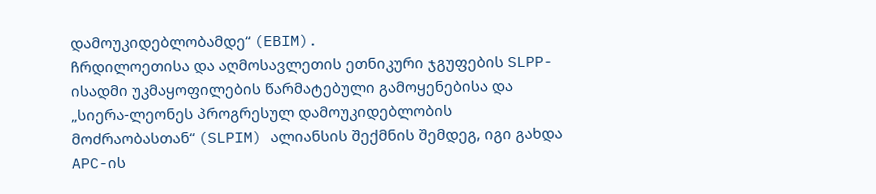დამოუკიდებლობამდე“ (EBIM).
ჩრდილოეთისა და აღმოსავლეთის ეთნიკური ჯგუფების SLPP-ისადმი უკმაყოფილების წარმატებული გამოყენებისა და „სიერა-ლეონეს პროგრესულ დამოუკიდებლობის მოძრაობასთან“ (SLPIM) ალიანსის შექმნის შემდეგ, იგი გახდა APC-ის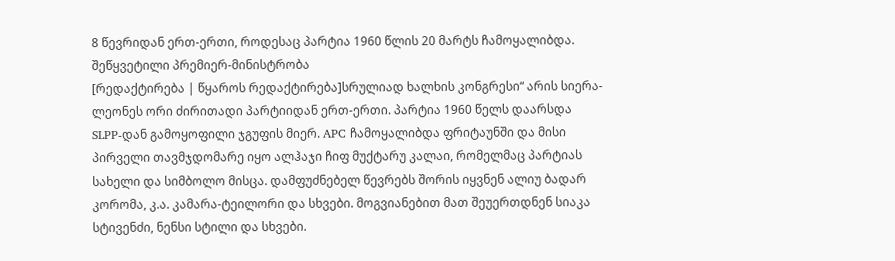8 წევრიდან ერთ-ერთი, როდესაც პარტია 1960 წლის 20 მარტს ჩამოყალიბდა.
შეწყვეტილი პრემიერ-მინისტრობა
[რედაქტირება | წყაროს რედაქტირება]სრულიად ხალხის კონგრესი“ არის სიერა-ლეონეს ორი ძირითადი პარტიიდან ერთ-ერთი. პარტია 1960 წელს დაარსდა SLPP-დან გამოყოფილი ჯგუფის მიერ. APC ჩამოყალიბდა ფრიტაუნში და მისი პირველი თავმჯდომარე იყო ალჰაჯი ჩიფ მუქტარუ კალაი, რომელმაც პარტიას სახელი და სიმბოლო მისცა. დამფუძნებელ წევრებს შორის იყვნენ ალიუ ბადარ კორომა, კ.ა. კამარა-ტეილორი და სხვები. მოგვიანებით მათ შეუერთდნენ სიაკა სტივენძი, ნენსი სტილი და სხვები.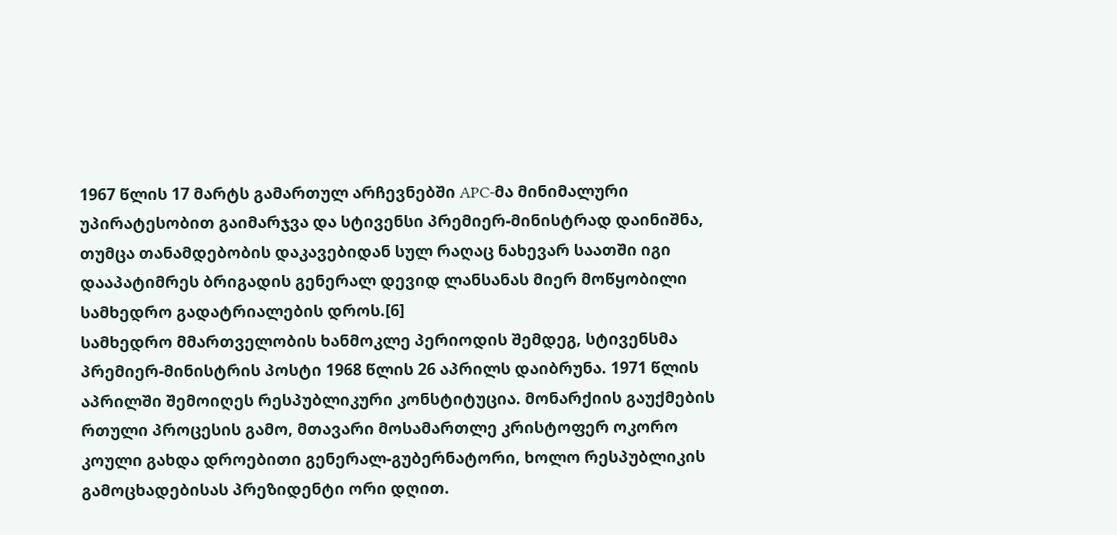1967 წლის 17 მარტს გამართულ არჩევნებში APC-მა მინიმალური უპირატესობით გაიმარჯვა და სტივენსი პრემიერ-მინისტრად დაინიშნა, თუმცა თანამდებობის დაკავებიდან სულ რაღაც ნახევარ საათში იგი დააპატიმრეს ბრიგადის გენერალ დევიდ ლანსანას მიერ მოწყობილი სამხედრო გადატრიალების დროს.[6]
სამხედრო მმართველობის ხანმოკლე პერიოდის შემდეგ, სტივენსმა პრემიერ-მინისტრის პოსტი 1968 წლის 26 აპრილს დაიბრუნა. 1971 წლის აპრილში შემოიღეს რესპუბლიკური კონსტიტუცია. მონარქიის გაუქმების რთული პროცესის გამო, მთავარი მოსამართლე კრისტოფერ ოკორო კოული გახდა დროებითი გენერალ-გუბერნატორი, ხოლო რესპუბლიკის გამოცხადებისას პრეზიდენტი ორი დღით.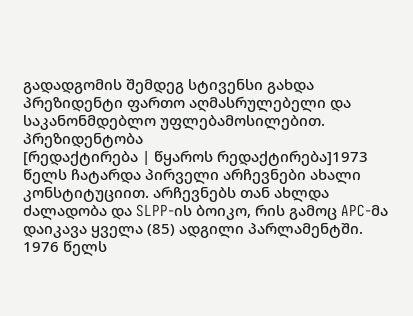გადადგომის შემდეგ სტივენსი გახდა პრეზიდენტი ფართო აღმასრულებელი და საკანონმდებლო უფლებამოსილებით.
პრეზიდენტობა
[რედაქტირება | წყაროს რედაქტირება]1973 წელს ჩატარდა პირველი არჩევნები ახალი კონსტიტუციით. არჩევნებს თან ახლდა ძალადობა და SLPP-ის ბოიკო, რის გამოც APC-მა დაიკავა ყველა (85) ადგილი პარლამენტში. 1976 წელს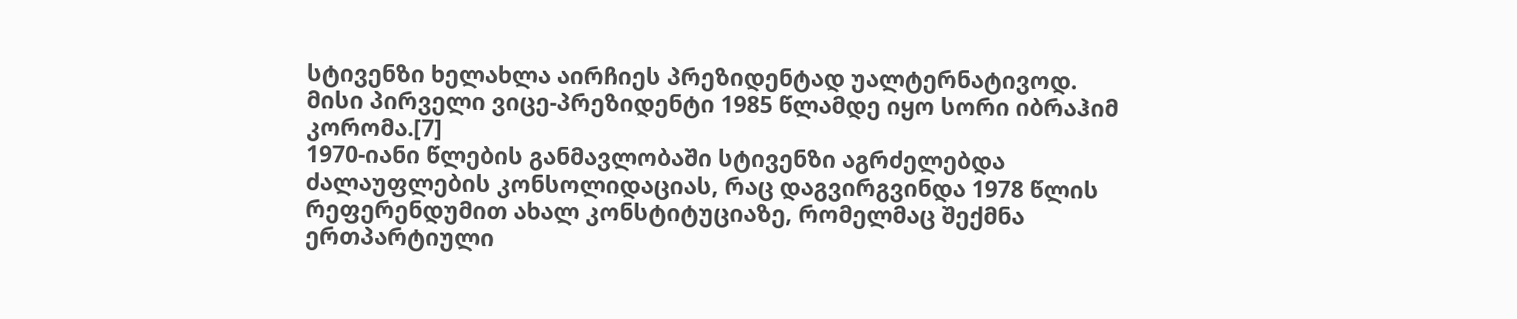სტივენზი ხელახლა აირჩიეს პრეზიდენტად უალტერნატივოდ. მისი პირველი ვიცე-პრეზიდენტი 1985 წლამდე იყო სორი იბრაჰიმ კორომა.[7]
1970-იანი წლების განმავლობაში სტივენზი აგრძელებდა ძალაუფლების კონსოლიდაციას, რაც დაგვირგვინდა 1978 წლის რეფერენდუმით ახალ კონსტიტუციაზე, რომელმაც შექმნა ერთპარტიული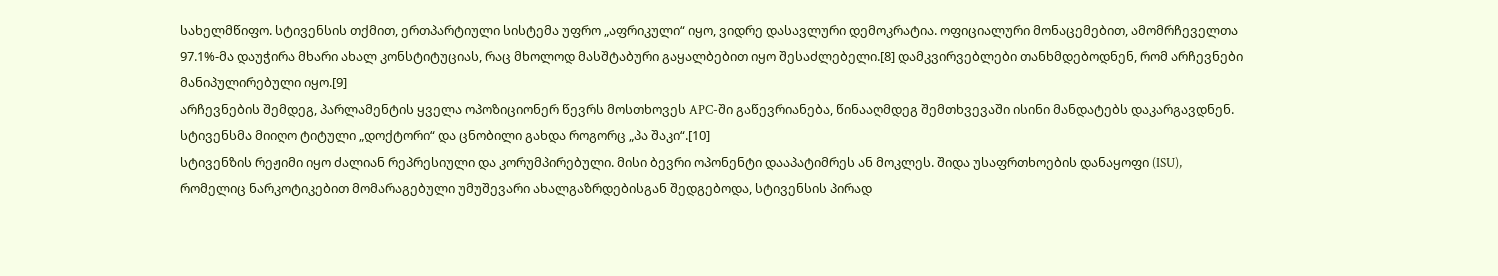სახელმწიფო. სტივენსის თქმით, ერთპარტიული სისტემა უფრო „აფრიკული“ იყო, ვიდრე დასავლური დემოკრატია. ოფიციალური მონაცემებით, ამომრჩეველთა 97.1%-მა დაუჭირა მხარი ახალ კონსტიტუციას, რაც მხოლოდ მასშტაბური გაყალბებით იყო შესაძლებელი.[8] დამკვირვებლები თანხმდებოდნენ, რომ არჩევნები მანიპულირებული იყო.[9]
არჩევნების შემდეგ, პარლამენტის ყველა ოპოზიციონერ წევრს მოსთხოვეს APC-ში გაწევრიანება, წინააღმდეგ შემთხვევაში ისინი მანდატებს დაკარგავდნენ. სტივენსმა მიიღო ტიტული „დოქტორი“ და ცნობილი გახდა როგორც „პა შაკი“.[10]
სტივენზის რეჟიმი იყო ძალიან რეპრესიული და კორუმპირებული. მისი ბევრი ოპონენტი დააპატიმრეს ან მოკლეს. შიდა უსაფრთხოების დანაყოფი (ISU), რომელიც ნარკოტიკებით მომარაგებული უმუშევარი ახალგაზრდებისგან შედგებოდა, სტივენსის პირად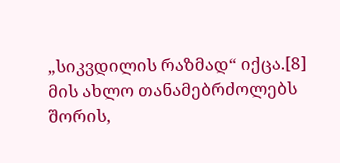„სიკვდილის რაზმად“ იქცა.[8]
მის ახლო თანამებრძოლებს შორის,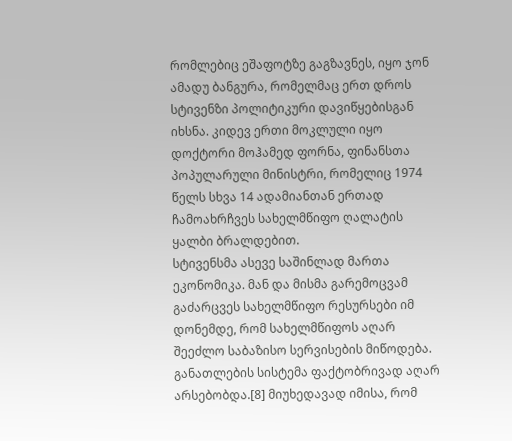რომლებიც ეშაფოტზე გაგზავნეს, იყო ჯონ ამადუ ბანგურა, რომელმაც ერთ დროს სტივენზი პოლიტიკური დავიწყებისგან იხსნა. კიდევ ერთი მოკლული იყო დოქტორი მოჰამედ ფორნა, ფინანსთა პოპულარული მინისტრი, რომელიც 1974 წელს სხვა 14 ადამიანთან ერთად ჩამოახრჩვეს სახელმწიფო ღალატის ყალბი ბრალდებით.
სტივენსმა ასევე საშინლად მართა ეკონომიკა. მან და მისმა გარემოცვამ გაძარცვეს სახელმწიფო რესურსები იმ დონემდე, რომ სახელმწიფოს აღარ შეეძლო საბაზისო სერვისების მიწოდება. განათლების სისტემა ფაქტობრივად აღარ არსებობდა.[8] მიუხედავად იმისა, რომ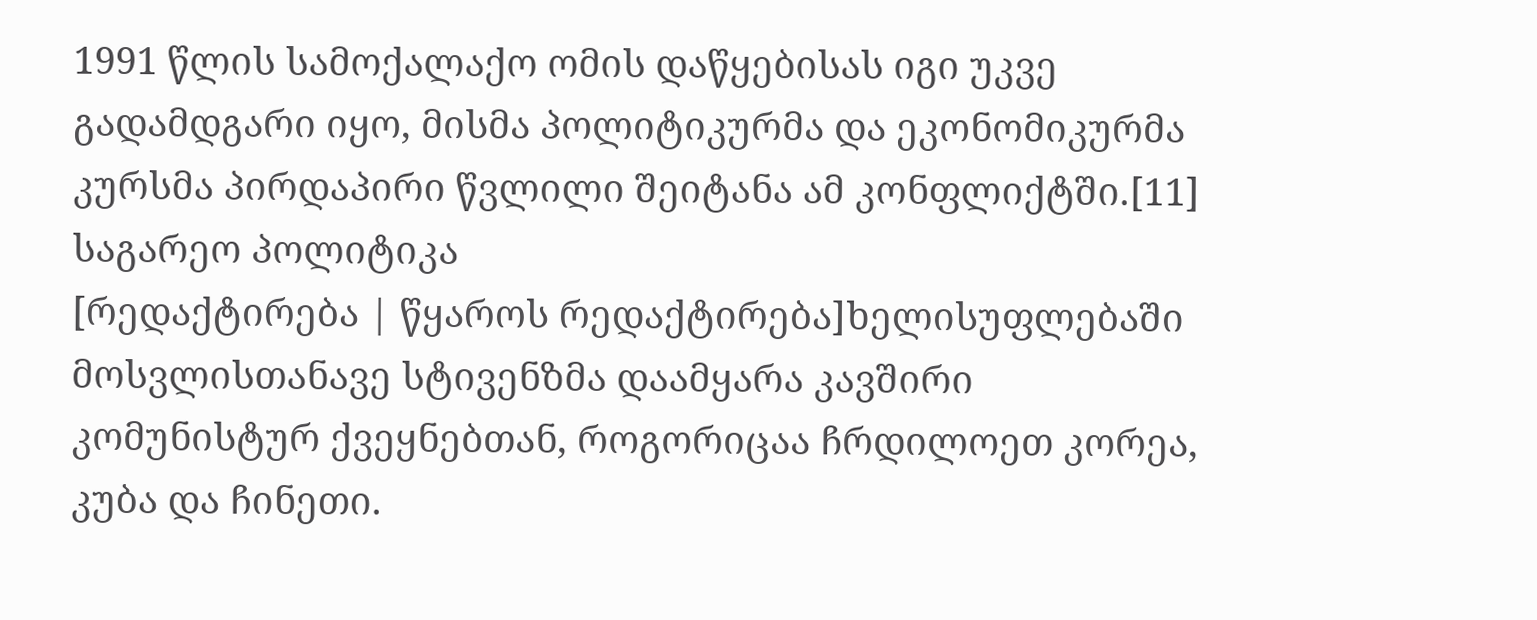1991 წლის სამოქალაქო ომის დაწყებისას იგი უკვე გადამდგარი იყო, მისმა პოლიტიკურმა და ეკონომიკურმა კურსმა პირდაპირი წვლილი შეიტანა ამ კონფლიქტში.[11]
საგარეო პოლიტიკა
[რედაქტირება | წყაროს რედაქტირება]ხელისუფლებაში მოსვლისთანავე სტივენზმა დაამყარა კავშირი კომუნისტურ ქვეყნებთან, როგორიცაა ჩრდილოეთ კორეა, კუბა და ჩინეთი.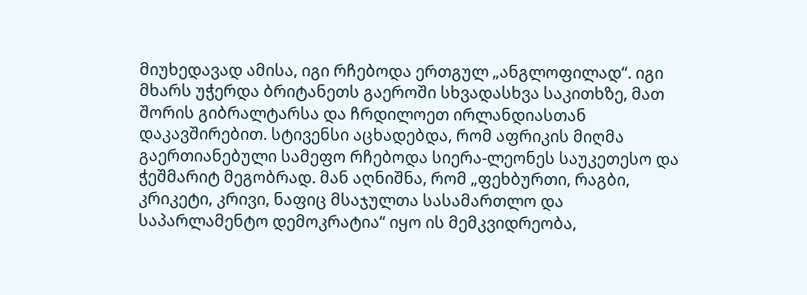მიუხედავად ამისა, იგი რჩებოდა ერთგულ „ანგლოფილად“. იგი მხარს უჭერდა ბრიტანეთს გაეროში სხვადასხვა საკითხზე, მათ შორის გიბრალტარსა და ჩრდილოეთ ირლანდიასთან დაკავშირებით. სტივენსი აცხადებდა, რომ აფრიკის მიღმა გაერთიანებული სამეფო რჩებოდა სიერა-ლეონეს საუკეთესო და ჭეშმარიტ მეგობრად. მან აღნიშნა, რომ „ფეხბურთი, რაგბი, კრიკეტი, კრივი, ნაფიც მსაჯულთა სასამართლო და საპარლამენტო დემოკრატია“ იყო ის მემკვიდრეობა,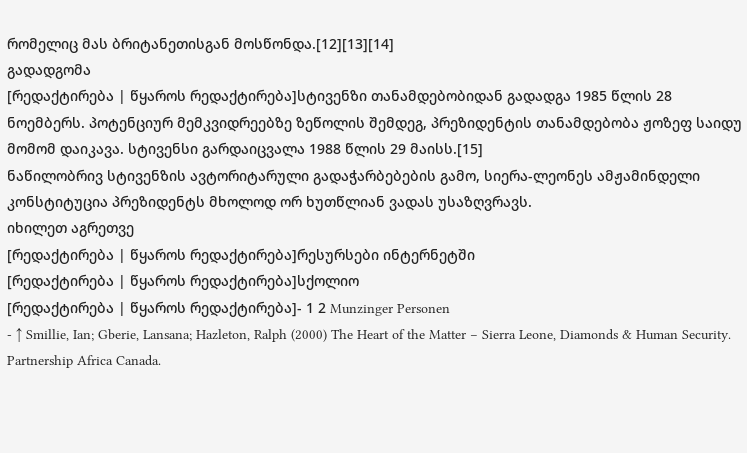რომელიც მას ბრიტანეთისგან მოსწონდა.[12][13][14]
გადადგომა
[რედაქტირება | წყაროს რედაქტირება]სტივენზი თანამდებობიდან გადადგა 1985 წლის 28 ნოემბერს. პოტენციურ მემკვიდრეებზე ზეწოლის შემდეგ, პრეზიდენტის თანამდებობა ჟოზეფ საიდუ მომომ დაიკავა. სტივენსი გარდაიცვალა 1988 წლის 29 მაისს.[15]
ნაწილობრივ სტივენზის ავტორიტარული გადაჭარბებების გამო, სიერა-ლეონეს ამჟამინდელი კონსტიტუცია პრეზიდენტს მხოლოდ ორ ხუთწლიან ვადას უსაზღვრავს.
იხილეთ აგრეთვე
[რედაქტირება | წყაროს რედაქტირება]რესურსები ინტერნეტში
[რედაქტირება | წყაროს რედაქტირება]სქოლიო
[რედაქტირება | წყაროს რედაქტირება]- 1 2 Munzinger Personen
- ↑ Smillie, Ian; Gberie, Lansana; Hazleton, Ralph (2000) The Heart of the Matter − Sierra Leone, Diamonds & Human Security. Partnership Africa Canada.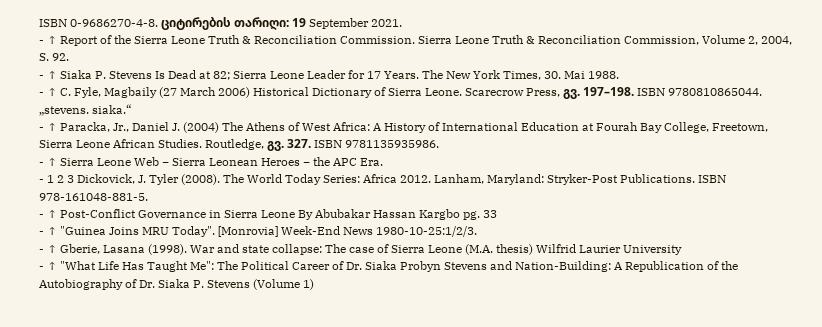ISBN 0-9686270-4-8. ციტირების თარიღი: 19 September 2021.
- ↑ Report of the Sierra Leone Truth & Reconciliation Commission. Sierra Leone Truth & Reconciliation Commission, Volume 2, 2004, S. 92.
- ↑ Siaka P. Stevens Is Dead at 82; Sierra Leone Leader for 17 Years. The New York Times, 30. Mai 1988.
- ↑ C. Fyle, Magbaily (27 March 2006) Historical Dictionary of Sierra Leone. Scarecrow Press, გვ. 197–198. ISBN 9780810865044. „stevens. siaka.“
- ↑ Paracka, Jr., Daniel J. (2004) The Athens of West Africa: A History of International Education at Fourah Bay College, Freetown, Sierra Leone African Studies. Routledge, გვ. 327. ISBN 9781135935986.
- ↑ Sierra Leone Web − Sierra Leonean Heroes − the APC Era.
- 1 2 3 Dickovick, J. Tyler (2008). The World Today Series: Africa 2012. Lanham, Maryland: Stryker-Post Publications. ISBN 978-161048-881-5.
- ↑ Post-Conflict Governance in Sierra Leone By Abubakar Hassan Kargbo pg. 33
- ↑ "Guinea Joins MRU Today". [Monrovia] Week-End News 1980-10-25:1/2/3.
- ↑ Gberie, Lasana (1998). War and state collapse: The case of Sierra Leone (M.A. thesis) Wilfrid Laurier University
- ↑ "What Life Has Taught Me": The Political Career of Dr. Siaka Probyn Stevens and Nation-Building: A Republication of the Autobiography of Dr. Siaka P. Stevens (Volume 1)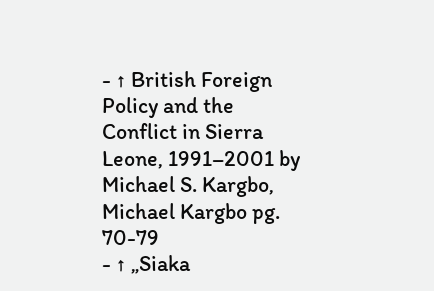- ↑ British Foreign Policy and the Conflict in Sierra Leone, 1991–2001 by Michael S. Kargbo, Michael Kargbo pg. 70-79
- ↑ „Siaka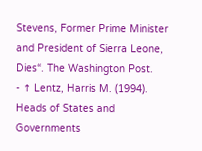Stevens, Former Prime Minister and President of Sierra Leone, Dies“. The Washington Post.
- ↑ Lentz, Harris M. (1994). Heads of States and Governments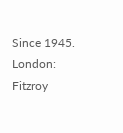Since 1945. London: Fitzroy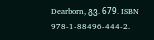Dearborn, გვ. 679. ISBN 978-1-88496-444-2.